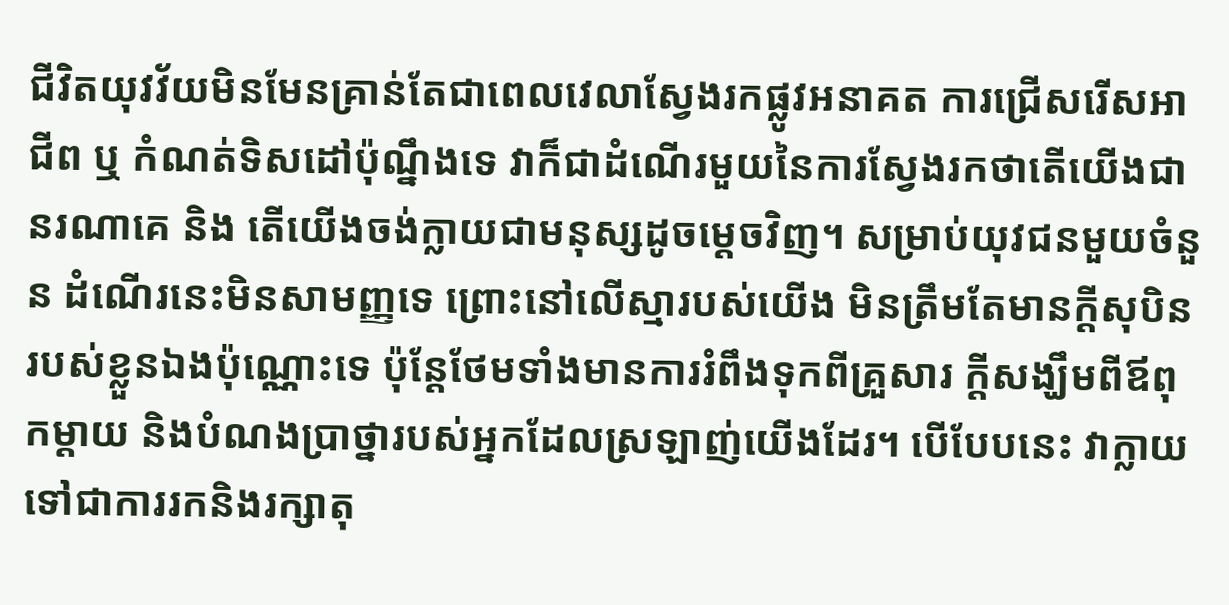ជីវិតយុវវ័យមិនមែនគ្រាន់តែជាពេលវេលាស្វែងរកផ្លូវអនាគត ការជ្រើសរើសអាជីព ឬ កំណត់ទិសដៅប៉ុណ្នឹងទេ វាក៏ជាដំណើរមួយនៃការស្វែងរកថាតើយើងជានរណាគេ និង តើយើងចង់ក្លាយជាមនុស្សដូចម្តេចវិញ។ សម្រាប់យុវជនមួយចំនួន ដំណើរនេះមិនសាមញ្ញទេ ព្រោះនៅលើស្មារបស់យើង មិនត្រឹមតែមានក្តីសុបិនរបស់ខ្លួនឯងប៉ុណ្ណោះទេ ប៉ុន្តែថែមទាំងមានការរំពឹងទុកពីគ្រួសារ ក្តីសង្ឃឹមពីឪពុកម្តាយ និងបំណងប្រាថ្នារបស់អ្នកដែលស្រឡាញ់យើងដែរ។ បើបែបនេះ វាក្លាយទៅជាការរកនិងរក្សាតុ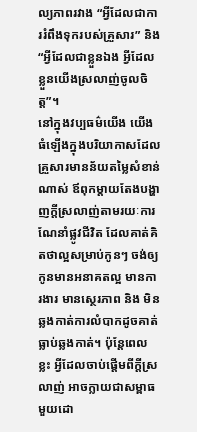ល្យភាពរវាង “អ្វីដែលជាការរំពឹងទុករបស់គ្រួសារ” និង “អ្វីដែលជាខ្លួនឯង អ្វីដែលខ្លួនយើងស្រលាញ់ចូលចិត្ត”។
នៅក្នុងវប្បធម៌យើង យើងធំឡើងក្នុងបរិយាកាសដែលគ្រួសារមានន័យតម្លៃសំខាន់ណាស់ ឪពុកម្តាយតែងបង្ហាញក្តីស្រលាញ់តាមរយៈការណែនាំផ្លូវជីវិត ដែលគាត់គិតថាល្អសម្រាប់កូនៗ ចង់ឲ្យកូនមានអនាគតល្អ មានការងារ មានស្ថេរភាព និង មិនឆ្លងកាត់ការលំបាកដូចគាត់ធ្លាប់ឆ្លងកាត់។ ប៉ុន្តែពេលខ្លះ អ្វីដែលចាប់ផ្តើមពីក្តីស្រលាញ់ អាចក្លាយជាសម្ពាធមួយដោ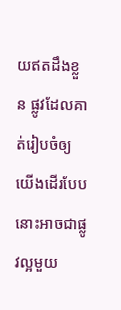យឥតដឹងខ្លួន ផ្លូវដែលគាត់រៀបចំឲ្យយើងដើរបែបនោះអាចជាផ្លូវល្អមួយ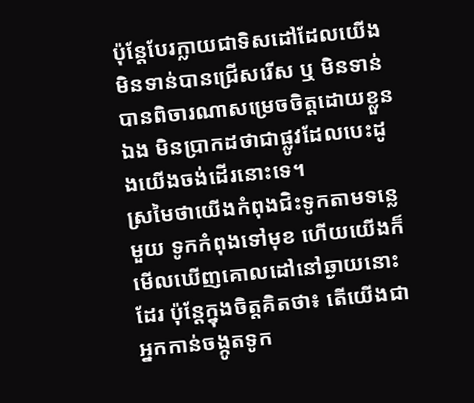ប៉ុន្តែបែរក្លាយជាទិសដៅដែលយើងមិនទាន់បានជ្រើសរើស ឬ មិនទាន់បានពិចារណាសម្រេចចិត្តដោយខ្លួនឯង មិនប្រាកដថាជាផ្លូវដែលបេះដូងយើងចង់ដើរនោះទេ។
ស្រមៃថាយើងកំពុងជិះទូកតាមទន្លេមួយ ទូកកំពុងទៅមុខ ហើយយើងក៏មើលឃើញគោលដៅនៅឆ្ងាយនោះដែរ ប៉ុន្តែក្នុងចិត្តគិតថា៖ តើយើងជាអ្នកកាន់ចង្កូតទូក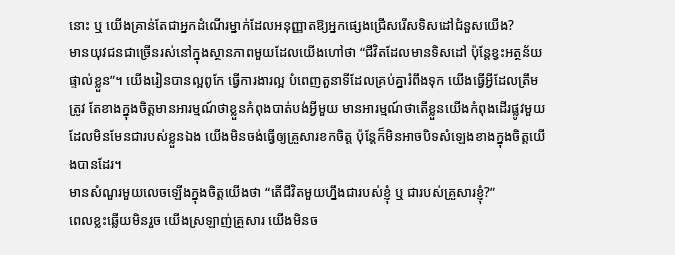នោះ ឬ យើងគ្រាន់តែជាអ្នកដំណើរម្នាក់ដែលអនុញ្ញាតឱ្យអ្នកផ្សេងជ្រើសរើសទិសដៅជំនួសយើង?
មានយុវជនជាច្រើនរស់នៅក្នុងស្ថានភាពមួយដែលយើងហៅថា “ជីវិតដែលមានទិសដៅ ប៉ុន្តែខ្វះអត្ថន័យផ្ទាល់ខ្លួន”។ យើងរៀនបានល្អពូកែ ធ្វើការងារល្អ បំពេញតួនាទីដែលគ្រប់គ្នារំពឹងទុក យើងធ្វើអ្វីដែលត្រឹមត្រូវ តែខាងក្នុងចិត្តមានអារម្មណ៍ថាខ្លួនកំពុងបាត់បង់អ្វីមួយ មានអារម្មណ៍ថាតើខ្លួនយើងកំពុងដើរផ្លូវមួយដែលមិនមែនជារបស់ខ្លួនឯង យើងមិនចង់ធ្វើឲ្យគ្រួសារខកចិត្ត ប៉ុន្តែក៏មិនអាចបិទសំឡេងខាងក្នុងចិត្តយើងបានដែរ។
មានសំណួរមួយលេចឡើងក្នុងចិត្តយើងថា “តើជីវិតមួយហ្នឹងជារបស់ខ្ញុំ ឬ ជារបស់គ្រួសារខ្ញុំ?”
ពេលខ្លះឆ្លើយមិនរួច យើងស្រឡាញ់គ្រួសារ យើងមិនច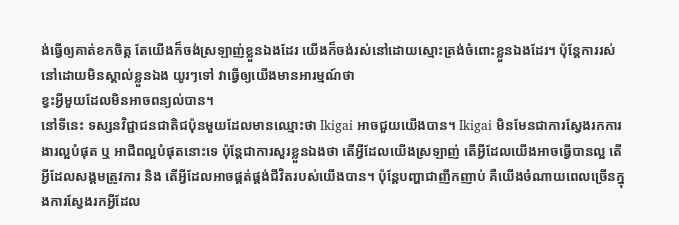ង់ធ្វើឲ្យគាត់ខកចិត្ត តែយើងក៏ចង់ស្រឡាញ់ខ្លួនឯងដែរ យើងក៏ចង់រស់នៅដោយស្មោះត្រង់ចំពោះខ្លួនឯងដែរ។ ប៉ុន្តែការរស់នៅដោយមិនស្គាល់ខ្លួនឯង យូរៗទៅ វាធ្វើឲ្យយើងមានអារម្មណ៍ថា
ខ្វះអ្វីមួយដែលមិនអាចពន្យល់បាន។
នៅទីនេះ ទស្សនវិជ្ជាជនជាតិជប៉ុនមួយដែលមានឈ្មោះថា Ikigai អាចជួយយើងបាន។ Ikigai មិនមែនជាការស្វែងរកការងារល្អបំផុត ឬ អាជីពល្អបំផុតនោះទេ ប៉ុន្តែជាការសួរខ្លួនឯងថា តើអ្វីដែលយើងស្រឡាញ់ តើអ្វីដែលយើងអាចធ្វើបានល្អ តើអ្វីដែលសង្គមត្រូវការ និង តើអ្វីដែលអាចផ្គត់ផ្គង់ជីវិតរបស់យើងបាន។ ប៉ុន្តែបញ្ហាជាញឹកញាប់ គឺយើងចំណាយពេលច្រើនក្នុងការស្វែងរកអ្វីដែល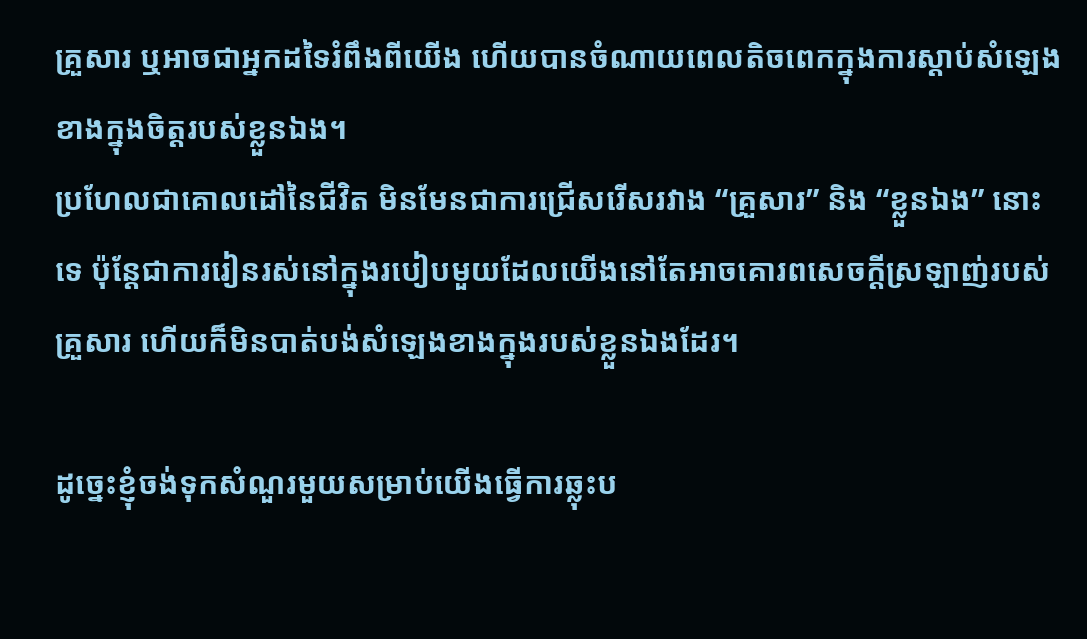គ្រួសារ ឬអាចជាអ្នកដទៃរំពឹងពីយើង ហើយបានចំណាយពេលតិចពេកក្នុងការស្ដាប់សំឡេងខាងក្នុងចិត្តរបស់ខ្លួនឯង។
ប្រហែលជាគោលដៅនៃជីវិត មិនមែនជាការជ្រើសរើសរវាង “គ្រួសារ” និង “ខ្លួនឯង” នោះទេ ប៉ុន្តែជាការរៀនរស់នៅក្នុងរបៀបមួយដែលយើងនៅតែអាចគោរពសេចក្ដីស្រឡាញ់របស់គ្រួសារ ហើយក៏មិនបាត់បង់សំឡេងខាងក្នុងរបស់ខ្លួនឯងដែរ។

ដូច្នេះខ្ញុំចង់ទុកសំណួរមួយសម្រាប់យើងធ្វើការឆ្លុះប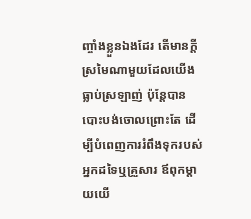ញ្ចាំងខ្លួនឯងដែរ តើមានក្តីស្រមៃណាមួយដែលយើងធ្លាប់ស្រឡាញ់ ប៉ុន្តែបានបោះបង់ចោលព្រោះតែ ដើម្បីបំពេញការរំពឹងទុករបស់អ្នកដទៃឬគ្រួសារ ឪពុកម្តាយយើ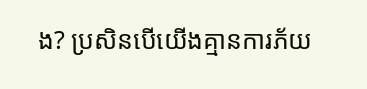ង? ប្រសិនបើយើងគ្មានការភ័យ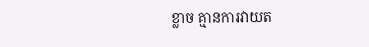ខ្លាច គ្មានការវាយត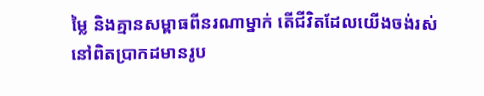ម្លៃ និងគ្មានសម្ពាធពីនរណាម្នាក់ តើជីវិតដែលយើងចង់រស់នៅពិតប្រាកដមានរូប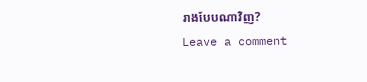រាងបែបណាវិញ?
Leave a comment